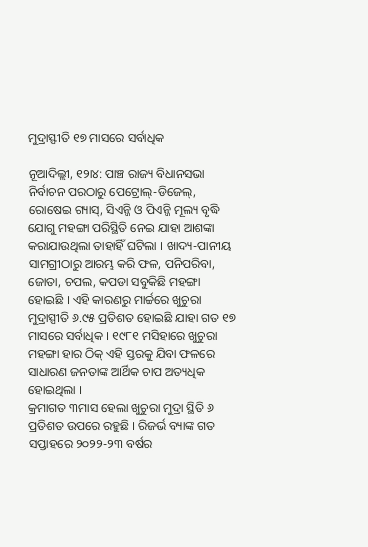ମୁଦ୍ରାସ୍ଫୀତି ୧୭ ମାସରେ ସର୍ବାଧିକ

ନୂଆଦିଲ୍ଲୀ, ୧୨ା୪: ପାଞ୍ଚ ରାଜ୍ୟ ବିଧାନସଭା ନିର୍ବାଚନ ପରଠାରୁ ପେଟ୍ରୋଲ୍-ଡିଜେଲ୍, ରୋଷେଇ ଗ୍ୟାସ୍, ସିଏନ୍ଜି ଓ ପିଏନ୍ଜି ମୂଲ୍ୟ ବୃଦ୍ଧି ଯୋଗୁ ମହଙ୍ଗା ପରିସ୍ଥିତି ନେଇ ଯାହା ଆଶଙ୍କା କରାଯାଉଥିଲା ତାହାହିଁ ଘଟିଲା । ଖାଦ୍ୟ-ପାନୀୟ ସାମଗ୍ରୀଠାରୁ ଆରମ୍ଭ କରି ଫଳ, ପନିପରିବା, ଜୋତା, ଚପଲ, କପଡା ସବୁକିଛି ମହଙ୍ଗା ହୋଇଛି । ଏହି କାରଣରୁ ମାର୍ଚ୍ଚରେ ଖୁଚୁରା ମୁଦ୍ରାସ୍ପୀତି ୬.୯୫ ପ୍ରତିଶତ ହୋଇଛି ଯାହା ଗତ ୧୭ ମାସରେ ସର୍ବାଧିକ । ୧୯୮୧ ମସିହାରେ ଖୁଚୁରା ମହଙ୍ଗା ହାର ଠିକ୍ ଏହି ସ୍ତରକୁ ଯିବା ଫଳରେ ସାଧାରଣ ଜନତାଙ୍କ ଆର୍ଥିକ ଚାପ ଅତ୍ୟଧିକ ହୋଇଥିଲା ।
କ୍ରମାଗତ ୩ମାସ ହେଲା ଖୁଚୁରା ମୁଦ୍ରା ସ୍ଥିତି ୬ ପ୍ରତିଶତ ଉପରେ ରହୁଛି । ରିଜର୍ଭ ବ୍ୟାଙ୍କ ଗତ ସପ୍ତାହରେ ୨୦୨୨-୨୩ ବର୍ଷର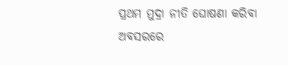ପ୍ରଥମ ମୁଦ୍ରା ନୀତି ଘୋଷଣା କରିବା ଅବସରରେ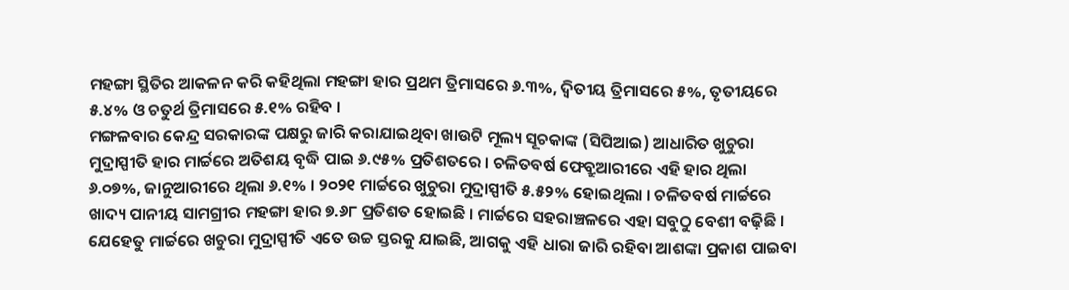ମହଙ୍ଗା ସ୍ଥିତିର ଆକଳନ କରି କହିଥିଲା ମହଙ୍ଗା ହାର ପ୍ରଥମ ତ୍ରିମାସରେ ୬.୩%, ଦ୍ୱିତୀୟ ତ୍ରିମାସରେ ୫%, ତୃତୀୟରେ ୫.୪% ଓ ଚତୁର୍ଥ ତ୍ରିମାସରେ ୫.୧% ରହିବ ।
ମଙ୍ଗଳବାର କେନ୍ଦ୍ର ସରକାରଙ୍କ ପକ୍ଷରୁ ଜାରି କରାଯାଇଥିବା ଖାଉଟି ମୂଲ୍ୟ ସୂଚକାଙ୍କ (ସିପିଆଇ) ଆଧାରିତ ଖୁଚୁରା ମୁଦ୍ରାସ୍ପୀତି ହାର ମାର୍ଚ୍ଚରେ ଅତିଶୟ ବୃଦ୍ଧି ପାଇ ୬.୯୫% ପ୍ରତିଶତରେ । ଚଳିତବର୍ଷ ଫେବ୍ରୁଆରୀରେ ଏହି ହାର ଥିଲା ୬.୦୭%, ଜାନୁଆରୀରେ ଥିଲା ୬.୧% । ୨୦୨୧ ମାର୍ଚ୍ଚରେ ଖୁଚୁରା ମୁଦ୍ରାସ୍ପୀତି ୫.୫୨% ହୋଇଥିଲା । ଚଳିତବର୍ଷ ମାର୍ଚ୍ଚରେ ଖାଦ୍ୟ ପାନୀୟ ସାମଗ୍ରୀର ମହଙ୍ଗା ହାର ୭.୬୮ ପ୍ରତିଶତ ହୋଇଛି । ମାର୍ଚ୍ଚରେ ସହରାଞ୍ଚଳରେ ଏହା ସବୁଠୁ ବେଶୀ ବଢ଼ିଛି । ଯେହେତୁ ମାର୍ଚ୍ଚରେ ଖଚୁରା ମୁଦ୍ରାସ୍ପୀତି ଏତେ ଉଚ୍ଚ ସ୍ତରକୁ ଯାଇଛି, ଆଗକୁ ଏହି ଧାରା ଜାରି ରହିବା ଆଶଙ୍କା ପ୍ରକାଶ ପାଇବା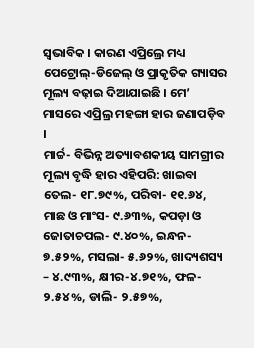ସ୍ୱଭାବିକ । କାରଣ ଏପ୍ରିଲ୍ରେ ମଧ୍ୟ ପେଟ୍ରୋଲ୍-ଡିଜେଲ୍ ଓ ପ୍ରାକୃତିକ ଗ୍ୟାସର ମୂଲ୍ୟ ବଢ଼ାଇ ଦିଆଯାଇଛି । ମେ’ ମାସରେ ଏପ୍ରିଲ୍ର ମହଙ୍ଗା ହାର ଜଣାପଡ଼ିବ ।
ମାର୍ଚ୍ଚ- ବିଭିନ୍ନ ଅତ୍ୟାବଶକୀୟ ସାମଗ୍ରୀର ମୂଲ୍ୟ ବୃଦ୍ଧି ହାର ଏହିପରି: ଖାଇବା ତେଲ- ୧୮.୭୯%, ପରିବା- ୧୧.୬୪, ମାଛ ଓ ମାଂସ- ୯.୬୩%, କପଡ଼ା ଓ ଜୋତାଚପଲ- ୯.୪୦%, ଇନ୍ଧନ- ୭.୫୨%, ମସଲା- ୫.୬୨%, ଖାଦ୍ୟଶସ୍ୟ – ୪.୯୩%, କ୍ଷୀର-୪.୭୧%, ଫଳ- ୨.୫୪%, ଡାଲି- ୨.୫୭%,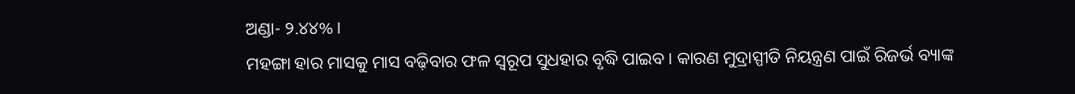ଅଣ୍ଡା- ୨.୪୪% ।
ମହଙ୍ଗା ହାର ମାସକୁ ମାସ ବଢ଼ିବାର ଫଳ ସ୍ୱରୂପ ସୁଧହାର ବୃଦ୍ଧି ପାଇବ । କାରଣ ମୁଦ୍ରାସ୍ପୀତି ନିୟନ୍ତ୍ରଣ ପାଇଁ ରିଜର୍ଭ ବ୍ୟାଙ୍କ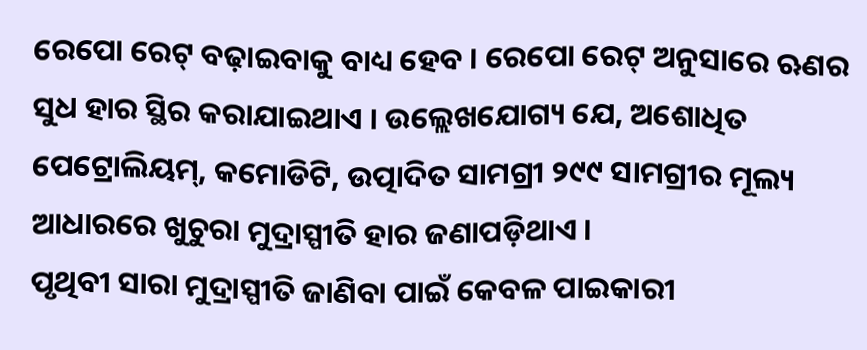ରେପୋ ରେଟ୍ ବଢ଼ାଇବାକୁ ବାଧ୍ୟ ହେବ । ରେପୋ ରେଟ୍ ଅନୁସାରେ ଋଣର ସୁଧ ହାର ସ୍ଥିର କରାଯାଇଥାଏ । ଉଲ୍ଲେଖଯୋଗ୍ୟ ଯେ, ଅଶୋଧିତ ପେଟ୍ରୋଲିୟମ୍, କମୋଡିଟି, ଉତ୍ପାଦିତ ସାମଗ୍ରୀ ୨୯୯ ସାମଗ୍ରୀର ମୂଲ୍ୟ ଆଧାରରେ ଖୁଚୁରା ମୁଦ୍ରାସ୍ପୀତି ହାର ଜଣାପଡ଼ିଥାଏ ।
ପୃଥିବୀ ସାରା ମୁଦ୍ରାସ୍ପୀତି ଜାଣିବା ପାଇଁ କେବଳ ପାଇକାରୀ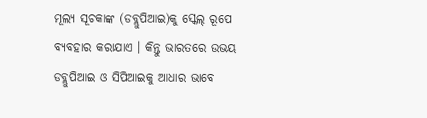ମୂଲ୍ୟ ସୂଚକାଙ୍କ (ଡବ୍ଲୁପିଆଇ)କୁ ସ୍କେଲ୍ ରୂପେ ବ୍ୟବହାର କରାଯାଏ । କିନ୍ତୁ ଭାରତରେ ଉଭୟ ଡବ୍ଲୁପିଆଇ ଓ ସିପିଆଇକୁ ଆଧାର ଭାବେ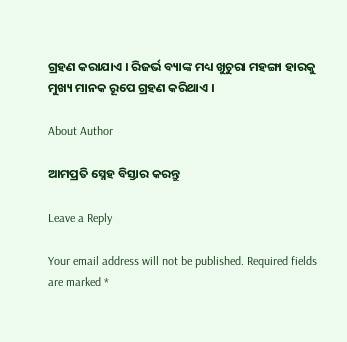ଗ୍ରହଣ କରାଯାଏ । ରିଜର୍ଭ ବ୍ୟାଙ୍କ ମଧ୍ୟ ଖୁଚୁରା ମହଙ୍ଗା ହାରକୁ ମୁଖ୍ୟ ମାନକ ରୂପେ ଗ୍ରହଣ କରିଥାଏ ।

About Author

ଆମପ୍ରତି ସ୍ନେହ ବିସ୍ତାର କରନ୍ତୁ

Leave a Reply

Your email address will not be published. Required fields are marked *